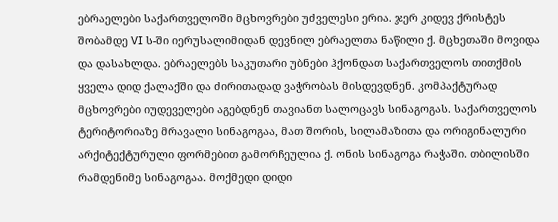ებრაელები საქართველოში მცხოვრები უძველესი ერია. ჯერ კიდევ ქრისტეს შობამდე VI ს-ში იერუსალიმიდან დევნილ ებრაელთა ნაწილი ქ. მცხეთაში მოვიდა და დასახლდა. ებრაელებს საკუთარი უბნები ჰქონდათ საქართველოს თითქმის ყველა დიდ ქალაქში და ძირითადად ვაჭრობას მისდევდნენ. კომპაქტურად მცხოვრები იუდეველები აგებდნენ თავიანთ სალოცავს სინაგოგას. საქართველოს ტერიტორიაზე მრავალი სინაგოგაა, მათ შორის, სილამაზითა და ორიგინალური არქიტექტურული ფორმებით გამორჩეულია ქ. ონის სინაგოგა რაჭაში. თბილისში რამდენიმე სინაგოგაა. მოქმედი დიდი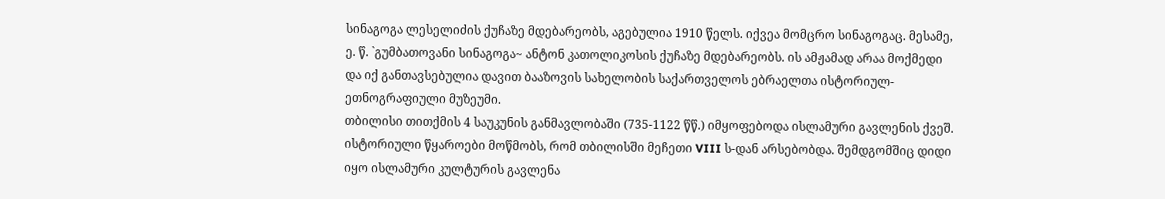სინაგოგა ლესელიძის ქუჩაზე მდებარეობს, აგებულია 1910 წელს. იქვეა მომცრო სინაგოგაც. მესამე, ე. წ. `გუმბათოვანი სინაგოგა~ ანტონ კათოლიკოსის ქუჩაზე მდებარეობს. ის ამჟამად არაა მოქმედი და იქ განთავსებულია დავით ბააზოვის სახელობის საქართველოს ებრაელთა ისტორიულ-ეთნოგრაფიული მუზეუმი.
თბილისი თითქმის 4 საუკუნის განმავლობაში (735-1122 წწ.) იმყოფებოდა ისლამური გავლენის ქვეშ. ისტორიული წყაროები მოწმობს, რომ თბილისში მეჩეთი VIII ს-დან არსებობდა. შემდგომშიც დიდი იყო ისლამური კულტურის გავლენა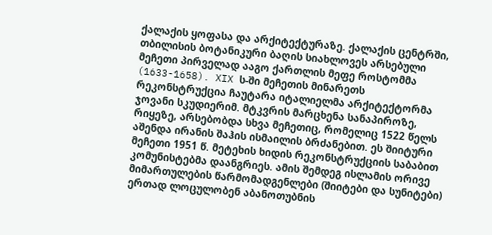ქალაქის ყოფასა და არქიტექტურაზე. ქალაქის ცენტრში, თბილისის ბოტანიკური ბაღის სიახლოვეს არსებული მეჩეთი პირველად ააგო ქართლის მეფე როსტომმა (1633-1658). XIX ს-ში მეჩეთის მინარეთს რეკონსტრუქცია ჩაუტარა იტალიელმა არქიტექტორმა ჯოვანი სკუდიერიმ. მტკვრის მარცხენა სანაპიროზე, რიყეზე, არსებობდა სხვა მეჩეთიც, რომელიც 1522 წელს აშენდა ირანის შაჰის ისმაილის ბრძანებით. ეს შიიტური მეჩეთი 1951 წ. მეტეხის ხიდის რეკონსტრუქციის საბაბით კომუნისტებმა დაანგრიეს. ამის შემდეგ ისლამის ორივე მიმართულების წარმომადგენლები (შიიტები და სუნიტები) ერთად ლოცულობენ აბანოთუბნის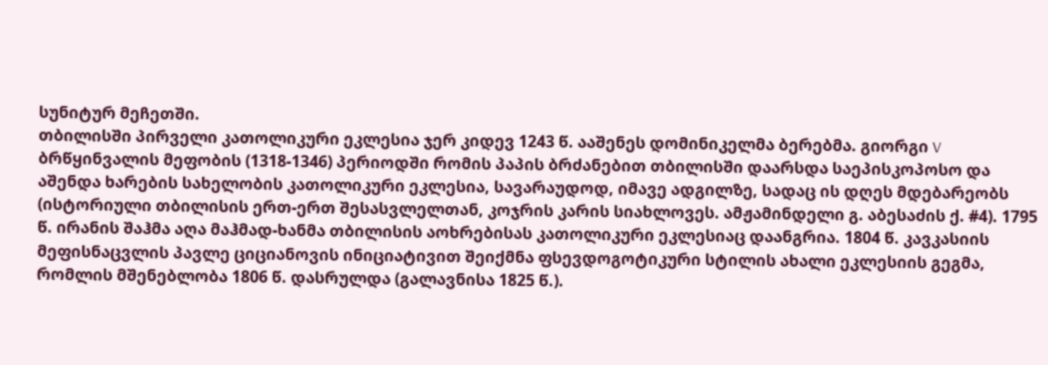სუნიტურ მეჩეთში.
თბილისში პირველი კათოლიკური ეკლესია ჯერ კიდევ 1243 წ. ააშენეს დომინიკელმა ბერებმა. გიორგი V ბრწყინვალის მეფობის (1318-1346) პერიოდში რომის პაპის ბრძანებით თბილისში დაარსდა საეპისკოპოსო და აშენდა ხარების სახელობის კათოლიკური ეკლესია, სავარაუდოდ, იმავე ადგილზე, სადაც ის დღეს მდებარეობს (ისტორიული თბილისის ერთ-ერთ შესასვლელთან, კოჯრის კარის სიახლოვეს. ამჟამინდელი გ. აბესაძის ქ. #4). 1795 წ. ირანის შაჰმა აღა მაჰმად-ხანმა თბილისის აოხრებისას კათოლიკური ეკლესიაც დაანგრია. 1804 წ. კავკასიის მეფისნაცვლის პავლე ციციანოვის ინიციატივით შეიქმნა ფსევდოგოტიკური სტილის ახალი ეკლესიის გეგმა, რომლის მშენებლობა 1806 წ. დასრულდა (გალავნისა 1825 წ.).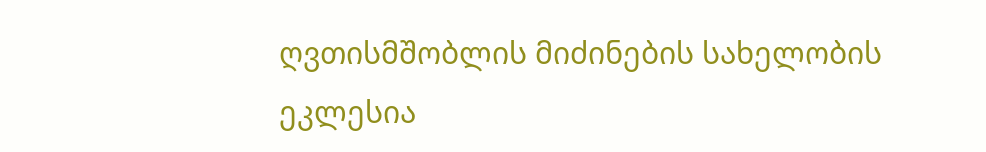ღვთისმშობლის მიძინების სახელობის ეკლესია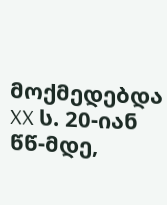მოქმედებდა XX ს. 20-იან წწ-მდე,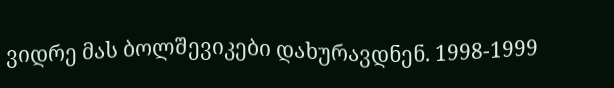ვიდრე მას ბოლშევიკები დახურავდნენ. 1998-1999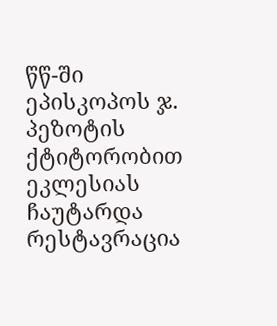წწ-ში ეპისკოპოს ჯ. პეზოტის ქტიტორობით ეკლესიას ჩაუტარდა რესტავრაცია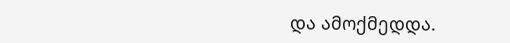და ამოქმედდა.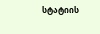სტატიის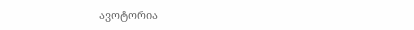ავოტორია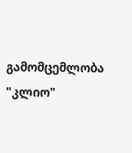გამომცემლობა "კლიო"